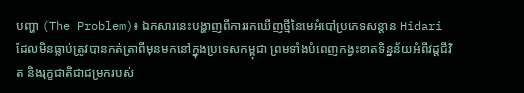បញ្ហា (The Problem)៖ ឯកសារនេះបង្ហាញពីការរកឃើញថ្មីនៃមេអំបៅប្រភេទសន្ដាន Hidari ដែលមិនធ្លាប់ត្រូវបានកត់ត្រាពីមុនមកនៅក្នុងប្រទេសកម្ពុជា ព្រមទាំងបំពេញកង្វះខាតទិន្នន័យអំពីវដ្តជីវិត និងរុក្ខជាតិជាជម្រករបស់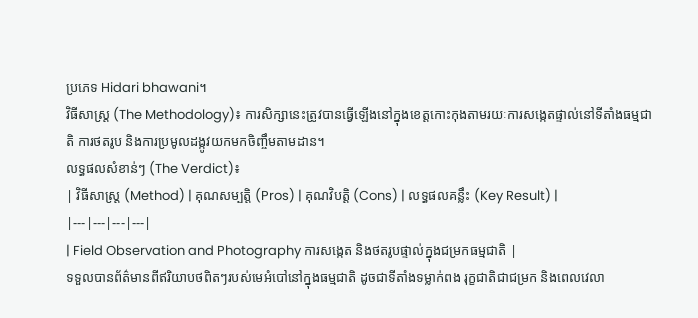ប្រភេទ Hidari bhawani។
វិធីសាស្ត្រ (The Methodology)៖ ការសិក្សានេះត្រូវបានធ្វើឡើងនៅក្នុងខេត្តកោះកុងតាមរយៈការសង្កេតផ្ទាល់នៅទីតាំងធម្មជាតិ ការថតរូប និងការប្រមូលដង្កូវយកមកចិញ្ចឹមតាមដាន។
លទ្ធផលសំខាន់ៗ (The Verdict)៖
| វិធីសាស្ត្រ (Method) | គុណសម្បត្តិ (Pros) | គុណវិបត្តិ (Cons) | លទ្ធផលគន្លឹះ (Key Result) |
|---|---|---|---|
| Field Observation and Photography ការសង្កេត និងថតរូបផ្ទាល់ក្នុងជម្រកធម្មជាតិ |
ទទួលបានព័ត៌មានពីឥរិយាបថពិតៗរបស់មេអំបៅនៅក្នុងធម្មជាតិ ដូចជាទីតាំងទម្លាក់ពង រុក្ខជាតិជាជម្រក និងពេលវេលា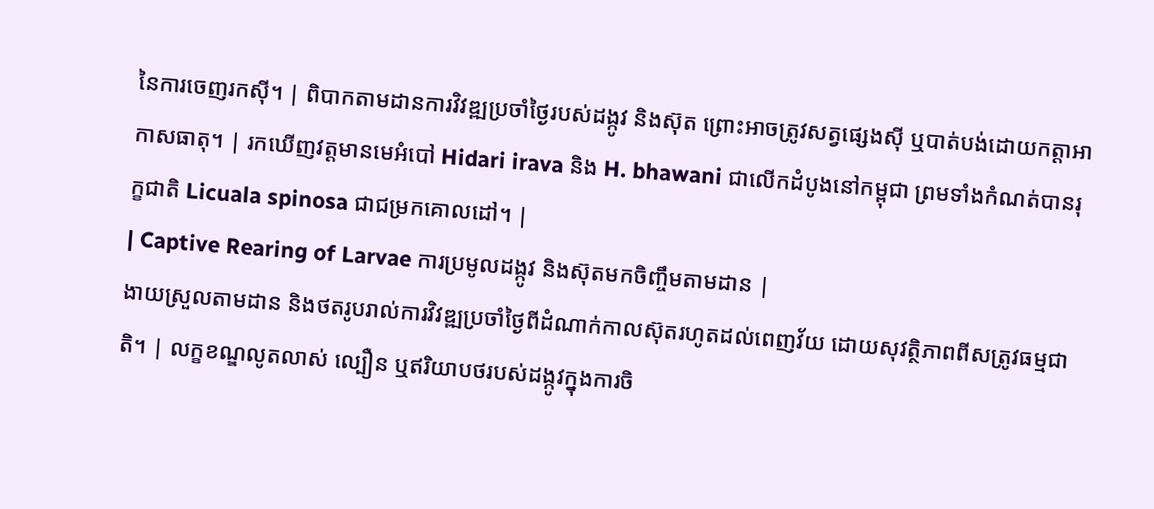នៃការចេញរកស៊ី។ | ពិបាកតាមដានការវិវឌ្ឍប្រចាំថ្ងៃរបស់ដង្កូវ និងស៊ុត ព្រោះអាចត្រូវសត្វផ្សេងស៊ី ឬបាត់បង់ដោយកត្តាអាកាសធាតុ។ | រកឃើញវត្តមានមេអំបៅ Hidari irava និង H. bhawani ជាលើកដំបូងនៅកម្ពុជា ព្រមទាំងកំណត់បានរុក្ខជាតិ Licuala spinosa ជាជម្រកគោលដៅ។ |
| Captive Rearing of Larvae ការប្រមូលដង្កូវ និងស៊ុតមកចិញ្ចឹមតាមដាន |
ងាយស្រួលតាមដាន និងថតរូបរាល់ការវិវឌ្ឍប្រចាំថ្ងៃពីដំណាក់កាលស៊ុតរហូតដល់ពេញវ័យ ដោយសុវត្ថិភាពពីសត្រូវធម្មជាតិ។ | លក្ខខណ្ឌលូតលាស់ ល្បឿន ឬឥរិយាបថរបស់ដង្កូវក្នុងការចិ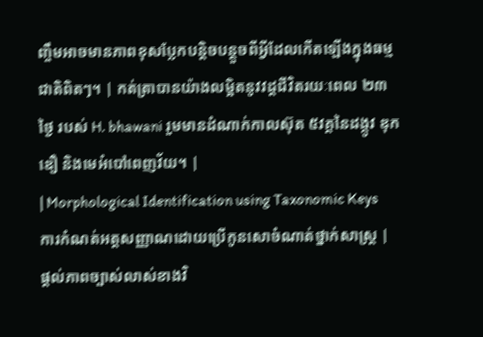ញ្ចឹមអាចមានភាពខុសប្លែកបន្តិចបន្តួចពីអ្វីដែលកើតឡើងក្នុងធម្មជាតិពិតៗ។ | កត់ត្រាបានយ៉ាងលម្អិតនូវវដ្តជីវិតរយៈពេល ២៣ថ្ងៃ របស់ H. bhawani រួមមានដំណាក់កាលស៊ុត ៥វគ្គនៃដង្កូវ ឌុកឌឿ និងមេអំបៅពេញវ័យ។ |
| Morphological Identification using Taxonomic Keys ការកំណត់អត្តសញ្ញាណដោយប្រើកូនសោចំណាត់ថ្នាក់សាស្ត្រ |
ផ្តល់ភាពច្បាស់លាស់ខាងវិ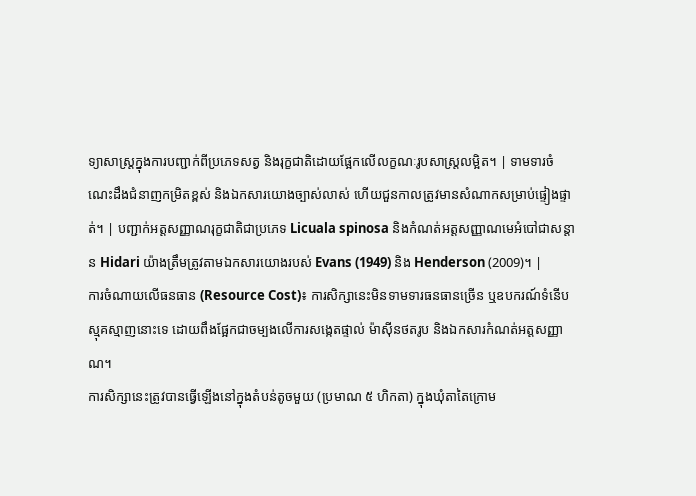ទ្យាសាស្ត្រក្នុងការបញ្ជាក់ពីប្រភេទសត្វ និងរុក្ខជាតិដោយផ្អែកលើលក្ខណៈរូបសាស្ត្រលម្អិត។ | ទាមទារចំណេះដឹងជំនាញកម្រិតខ្ពស់ និងឯកសារយោងច្បាស់លាស់ ហើយជួនកាលត្រូវមានសំណាកសម្រាប់ផ្ទៀងផ្ទាត់។ | បញ្ជាក់អត្តសញ្ញាណរុក្ខជាតិជាប្រភេទ Licuala spinosa និងកំណត់អត្តសញ្ញាណមេអំបៅជាសន្ដាន Hidari យ៉ាងត្រឹមត្រូវតាមឯកសារយោងរបស់ Evans (1949) និង Henderson (2009)។ |
ការចំណាយលើធនធាន (Resource Cost)៖ ការសិក្សានេះមិនទាមទារធនធានច្រើន ឬឧបករណ៍ទំនើបស្មុគស្មាញនោះទេ ដោយពឹងផ្អែកជាចម្បងលើការសង្កេតផ្ទាល់ ម៉ាស៊ីនថតរូប និងឯកសារកំណត់អត្តសញ្ញាណ។
ការសិក្សានេះត្រូវបានធ្វើឡើងនៅក្នុងតំបន់តូចមួយ (ប្រមាណ ៥ ហិកតា) ក្នុងឃុំតាតៃក្រោម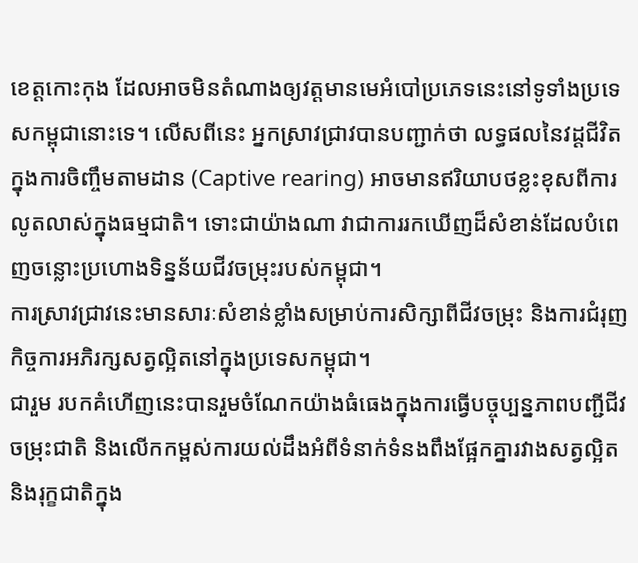ខេត្តកោះកុង ដែលអាចមិនតំណាងឲ្យវត្តមានមេអំបៅប្រភេទនេះនៅទូទាំងប្រទេសកម្ពុជានោះទេ។ លើសពីនេះ អ្នកស្រាវជ្រាវបានបញ្ជាក់ថា លទ្ធផលនៃវដ្តជីវិតក្នុងការចិញ្ចឹមតាមដាន (Captive rearing) អាចមានឥរិយាបថខ្លះខុសពីការលូតលាស់ក្នុងធម្មជាតិ។ ទោះជាយ៉ាងណា វាជាការរកឃើញដ៏សំខាន់ដែលបំពេញចន្លោះប្រហោងទិន្នន័យជីវចម្រុះរបស់កម្ពុជា។
ការស្រាវជ្រាវនេះមានសារៈសំខាន់ខ្លាំងសម្រាប់ការសិក្សាពីជីវចម្រុះ និងការជំរុញកិច្ចការអភិរក្សសត្វល្អិតនៅក្នុងប្រទេសកម្ពុជា។
ជារួម របកគំហើញនេះបានរួមចំណែកយ៉ាងធំធេងក្នុងការធ្វើបច្ចុប្បន្នភាពបញ្ជីជីវចម្រុះជាតិ និងលើកកម្ពស់ការយល់ដឹងអំពីទំនាក់ទំនងពឹងផ្អែកគ្នារវាងសត្វល្អិត និងរុក្ខជាតិក្នុង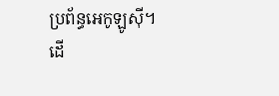ប្រព័ន្ធអេកូឡូស៊ី។
ដើ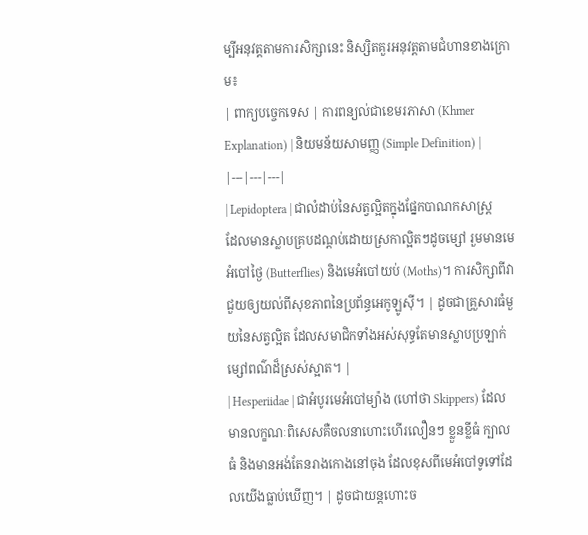ម្បីអនុវត្តតាមការសិក្សានេះ និស្សិតគួរអនុវត្តតាមជំហានខាងក្រោម៖
| ពាក្យបច្ចេកទេស | ការពន្យល់ជាខេមរភាសា (Khmer Explanation) | និយមន័យសាមញ្ញ (Simple Definition) |
|---|---|---|
| Lepidoptera | ជាលំដាប់នៃសត្វល្អិតក្នុងផ្នែកបាណកសាស្ត្រ ដែលមានស្លាបគ្របដណ្ដប់ដោយស្រកាល្អិតៗដូចម្សៅ រួមមានមេអំបៅថ្ងៃ (Butterflies) និងមេអំបៅយប់ (Moths)។ ការសិក្សាពីវាជួយឲ្យយល់ពីសុខភាពនៃប្រព័ន្ធអេកូឡូស៊ី។ | ដូចជាគ្រួសារធំមួយនៃសត្វល្អិត ដែលសមាជិកទាំងអស់សុទ្ធតែមានស្លាបប្រឡាក់ម្សៅពណ៌ដ៏ស្រស់ស្អាត។ |
| Hesperiidae | ជាអំបូរមេអំបៅម្យ៉ាង (ហៅថា Skippers) ដែលមានលក្ខណៈពិសេសគឺចលនាហោះហើរលឿនៗ ខ្លួនខ្លីធំ ក្បាលធំ និងមានអង់តែនរាងកោងនៅចុង ដែលខុសពីមេអំបៅទូទៅដែលយើងធ្លាប់ឃើញ។ | ដូចជាយន្តហោះច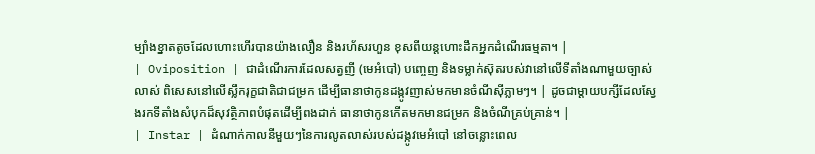ម្បាំងខ្នាតតូចដែលហោះហើរបានយ៉ាងលឿន និងរហ័សរហួន ខុសពីយន្តហោះដឹកអ្នកដំណើរធម្មតា។ |
| Oviposition | ជាដំណើរការដែលសត្វញី (មេអំបៅ) បញ្ចេញ និងទម្លាក់ស៊ុតរបស់វានៅលើទីតាំងណាមួយច្បាស់លាស់ ពិសេសនៅលើស្លឹករុក្ខជាតិជាជម្រក ដើម្បីធានាថាកូនដង្កូវញាស់មកមានចំណីស៊ីភ្លាមៗ។ | ដូចជាម្តាយបក្សីដែលស្វែងរកទីតាំងសំបុកដ៏សុវត្ថិភាពបំផុតដើម្បីពងដាក់ ធានាថាកូនកើតមកមានជម្រក និងចំណីគ្រប់គ្រាន់។ |
| Instar | ដំណាក់កាលនីមួយៗនៃការលូតលាស់របស់ដង្កូវមេអំបៅ នៅចន្លោះពេល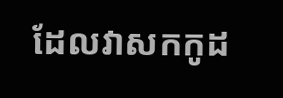ដែលវាសកកូដ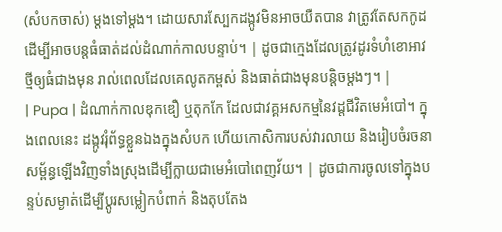(សំបកចាស់) ម្ដងទៅម្ដង។ ដោយសារស្បែកដង្កូវមិនអាចយឺតបាន វាត្រូវតែសកកូដដើម្បីអាចបន្តធំធាត់ដល់ដំណាក់កាលបន្ទាប់។ | ដូចជាក្មេងដែលត្រូវដូរទំហំខោអាវថ្មីឲ្យធំជាងមុន រាល់ពេលដែលគេលូតកម្ពស់ និងធាត់ជាងមុនបន្តិចម្តងៗ។ |
| Pupa | ដំណាក់កាលឌុកឌឿ ឬតុកកែ ដែលជាវគ្គអសកម្មនៃវដ្តជីវិតមេអំបៅ។ ក្នុងពេលនេះ ដង្កូវរុំព័ទ្ធខ្លួនឯងក្នុងសំបក ហើយកោសិការបស់វារលាយ និងរៀបចំរចនាសម្ព័ន្ធឡើងវិញទាំងស្រុងដើម្បីក្លាយជាមេអំបៅពេញវ័យ។ | ដូចជាការចូលទៅក្នុងបន្ទប់សម្ងាត់ដើម្បីប្តូរសម្លៀកបំពាក់ និងតុបតែង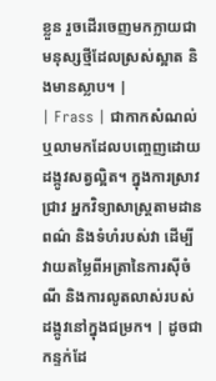ខ្លួន រួចដើរចេញមកក្លាយជាមនុស្សថ្មីដែលស្រស់ស្អាត និងមានស្លាប។ |
| Frass | ជាកាកសំណល់ ឬលាមកដែលបញ្ចេញដោយដង្កូវសត្វល្អិត។ ក្នុងការស្រាវជ្រាវ អ្នកវិទ្យាសាស្ត្រតាមដានពណ៌ និងទំហំរបស់វា ដើម្បីវាយតម្លៃពីអត្រានៃការស៊ីចំណី និងការលូតលាស់របស់ដង្កូវនៅក្នុងជម្រក។ | ដូចជាកន្ទក់ដែ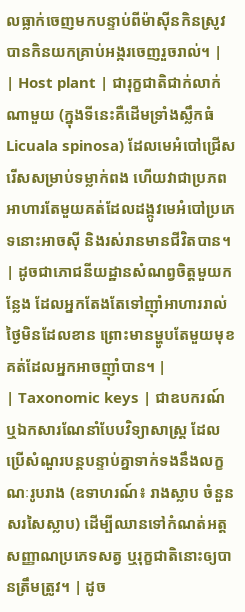លធ្លាក់ចេញមកបន្ទាប់ពីម៉ាស៊ីនកិនស្រូវបានកិនយកគ្រាប់អង្ករចេញរួចរាល់។ |
| Host plant | ជារុក្ខជាតិជាក់លាក់ណាមួយ (ក្នុងទីនេះគឺដើមទ្រាំងស្លឹកធំ Licuala spinosa) ដែលមេអំបៅជ្រើសរើសសម្រាប់ទម្លាក់ពង ហើយវាជាប្រភពអាហារតែមួយគត់ដែលដង្កូវមេអំបៅប្រភេទនោះអាចស៊ី និងរស់រានមានជីវិតបាន។ | ដូចជាភោជនីយដ្ឋានសំណព្វចិត្តមួយកន្លែង ដែលអ្នកតែងតែទៅញ៉ាំអាហាររាល់ថ្ងៃមិនដែលខាន ព្រោះមានម្ហូបតែមួយមុខគត់ដែលអ្នកអាចញ៉ាំបាន។ |
| Taxonomic keys | ជាឧបករណ៍ ឬឯកសារណែនាំបែបវិទ្យាសាស្ត្រ ដែលប្រើសំណួរបន្តបន្ទាប់គ្នាទាក់ទងនឹងលក្ខណៈរូបរាង (ឧទាហរណ៍៖ រាងស្លាប ចំនួនសរសៃស្លាប) ដើម្បីឈានទៅកំណត់អត្តសញ្ញាណប្រភេទសត្វ ឬរុក្ខជាតិនោះឲ្យបានត្រឹមត្រូវ។ | ដូច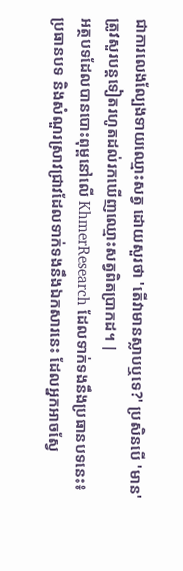ជាការលេងល្បែងទាយឈ្មោះសត្វ ដោយសួរថា 'តើវាមានស្លាបឬទេ?' ប្រសិនបើ 'មាន' ត្រូវសួរបន្តទៀតរហូតដល់រកឃើញឈ្មោះសត្វពិតប្រាកដ។ |
អត្ថបទដែលបានបោះពុម្ពនៅលើ KhmerResearch ដែលទាក់ទងនឹងប្រធានបទនេះ៖
ប្រធានបទ និងសំណួរស្រាវជ្រាវដែលទាក់ទងនឹងឯកសារនេះ ដែលអ្នកអាចស្វែ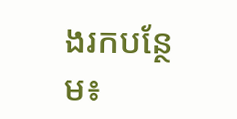ងរកបន្ថែម៖